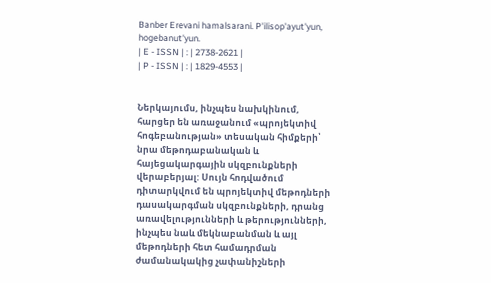Banber Erevani hamalsarani. P'ilisop'ayut'yun, hogebanut'yun.
| E - ISSN | : | 2738-2621 |
| P - ISSN | : | 1829-4553 |


Ներկայումս, ինչպես նախկինում, հարցեր են առաջանում «պրոյեկտիվ հոգեբանության» տեսական հիմքերի՝ նրա մեթոդաբանական և հայեցակարգային սկզբունքների վերաբերյալ: Սույն հոդվածում դիտարկվում են պրոյեկտիվ մեթոդների դասակարգման սկզբունքների, դրանց առավելությունների և թերությունների, ինչպես նաև մեկնաբանման և այլ մեթոդների հետ համադրման ժամանակակից չափանիշների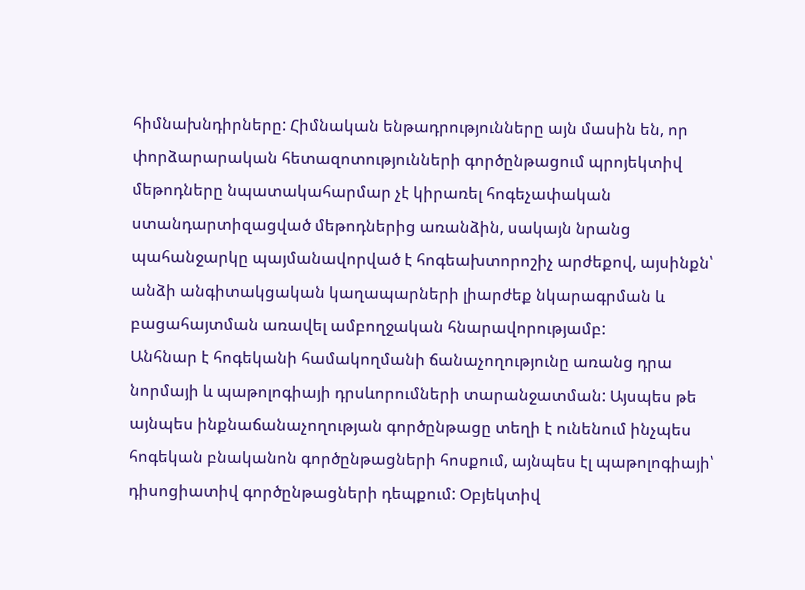հիմնախնդիրները: Հիմնական ենթադրությունները այն մասին են, որ փորձարարական հետազոտությունների գործընթացում պրոյեկտիվ մեթոդները նպատակահարմար չէ կիրառել հոգեչափական ստանդարտիզացված մեթոդներից առանձին, սակայն նրանց պահանջարկը պայմանավորված է հոգեախտորոշիչ արժեքով, այսինքն՝ անձի անգիտակցական կաղապարների լիարժեք նկարագրման և բացահայտման առավել ամբողջական հնարավորությամբ:
Անհնար է հոգեկանի համակողմանի ճանաչողությունը առանց դրա նորմայի և պաթոլոգիայի դրսևորումների տարանջատման: Այսպես թե այնպես ինքնաճանաչողության գործընթացը տեղի է ունենում ինչպես հոգեկան բնականոն գործընթացների հոսքում, այնպես էլ պաթոլոգիայի՝ դիսոցիատիվ գործընթացների դեպքում: Օբյեկտիվ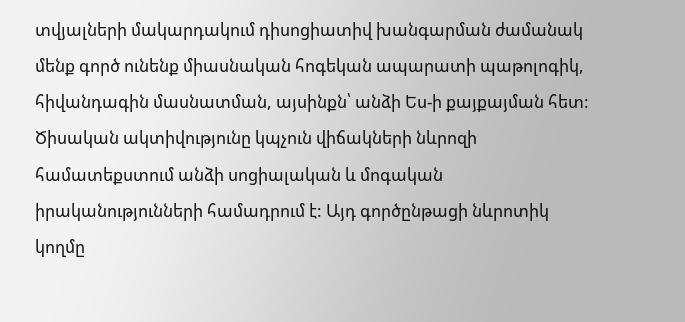տվյալների մակարդակում դիսոցիատիվ խանգարման ժամանակ մենք գործ ունենք միասնական հոգեկան ապարատի պաթոլոգիկ, հիվանդագին մասնատման, այսինքն՝ անձի Ես-ի քայքայման հետ:
Ծիսական ակտիվությունը կպչուն վիճակների նևրոզի համատեքստում անձի սոցիալական և մոգական իրականությունների համադրում է: Այդ գործընթացի նևրոտիկ կողմը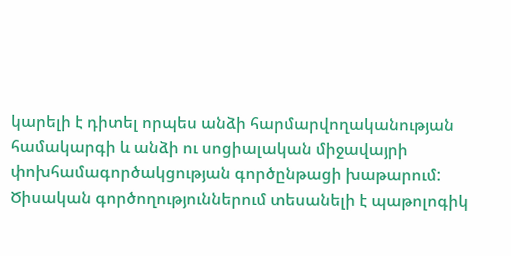կարելի է դիտել որպես անձի հարմարվողականության համակարգի և անձի ու սոցիալական միջավայրի փոխհամագործակցության գործընթացի խաթարում: Ծիսական գործողություններում տեսանելի է պաթոլոգիկ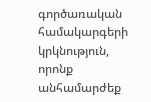գործառական համակարգերի կրկնություն, որոնք անհամարժեք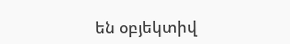են օբյեկտիվ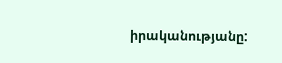իրականությանը: